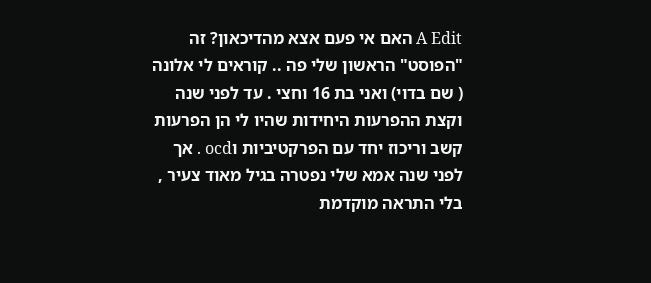A Edit האם אי פעם אצא מהדיכאון? זה "הפוסט" הראשון שלי פה .. קוראים לי אלונה ( שם בדוי) ואני בת 16 וחצי . עד לפני שנה וקצת ההפרעות היחידות שהיו לי הן הפרעות קשב וריכוז יחד עם הפרקטיביות וocd . אך לפני שנה אמא שלי נפטרה בגיל מאוד צעיר , בלי התראה מוקדמת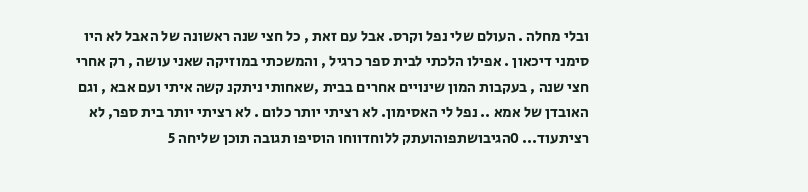ובלי מחלה . העולם שלי נפל וקרס. אבל עם זאת , כל חצי שנה ראשונה של האבל לא היו סימני דיכאון . אפילו הלכתי לבית ספר כרגיל , והמשכתי במוזיקה שאני עושה , רק אחרי חצי שנה , בעקבות המון שינויים אחרים בבית ,שאחותי ניתקנ קשה איתי ועם אבא , וגם האובדן של אמא .. נפל לי האסימון. לא רציתי יותר כלום . לא רציתי יותר בית ספר, לא רציתעוד... 0הגיבושתפוהועתק ללוחדווחו הוסיפו תגובה תוכן שליחה 5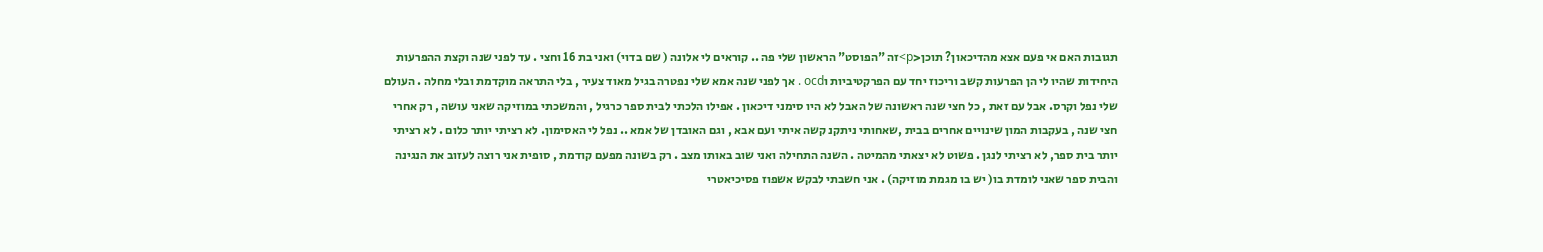תגובות האם אי פעם אצא מהדיכאון? תוכן<p>זה "הפוסט" הראשון שלי פה .. קוראים לי אלונה ( שם בדוי) ואני בת 16 וחצי . עד לפני שנה וקצת ההפרעות היחידות שהיו לי הן הפרעות קשב וריכוז יחד עם הפרקטיביות וocd . אך לפני שנה אמא שלי נפטרה בגיל מאוד צעיר , בלי התראה מוקדמת ובלי מחלה . העולם שלי נפל וקרס. אבל עם זאת , כל חצי שנה ראשונה של האבל לא היו סימני דיכאון . אפילו הלכתי לבית ספר כרגיל , והמשכתי במוזיקה שאני עושה , רק אחרי חצי שנה , בעקבות המון שינויים אחרים בבית ,שאחותי ניתקנ קשה איתי ועם אבא , וגם האובדן של אמא .. נפל לי האסימון. לא רציתי יותר כלום . לא רציתי יותר בית ספר, לא רציתי לנגן . פשוט לא יצאתי מהמיטה . השנה התחילה ואני שוב באותו מצב . רק בשונה מפעם קודמת , סופית אני רוצה לעזוב את הנגינה והבית ספר שאני לומדת בו( יש בו מגמת מוזיקה) . אני חשבתי לבקש אשפוז פסיכיאטרי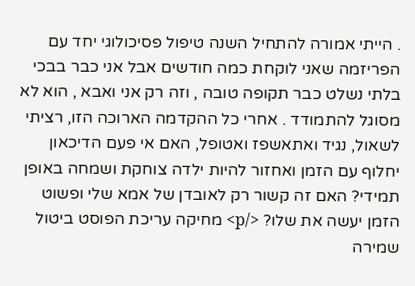. הייתי אמורה להתחיל השנה טיפול פסיכולוגי יחד עם הפריזמה שאני לוקחת כמה חודשים אבל אני כבר בבכי בלתי נשלט כבר תקופה טובה , וזה רק אני ואבא , הוא לא מסוגל להתמודד . אחרי כל ההקדמה הארוכה הזו, רציתי לשאול, נגיד ואתאשפז ואטופל, האם אי פעם הדיכאון יחלוף עם הזמן ואחזור להיות ילדה צוחקת ושמחה באופן תמידי? האם זה קשור רק לאובדן של אמא שלי ופשוט הזמן יעשה את שלו? </p> מחיקה עריכת הפוסט ביטול שמירה